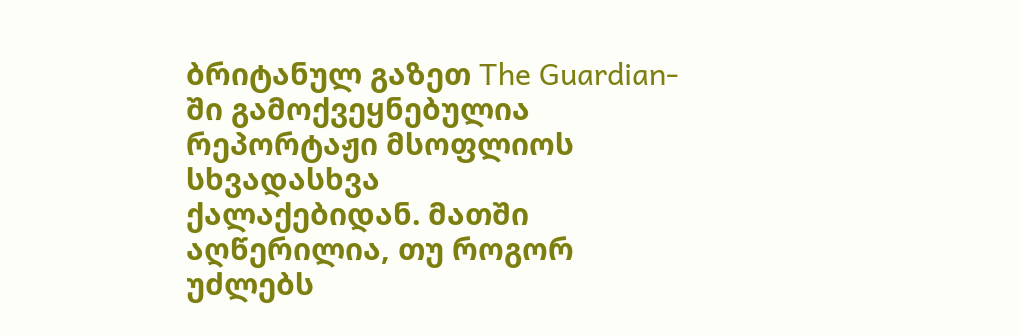ბრიტანულ გაზეთ The Guardian-ში გამოქვეყნებულია რეპორტაჟი მსოფლიოს სხვადასხვა
ქალაქებიდან. მათში აღწერილია, თუ როგორ უძლებს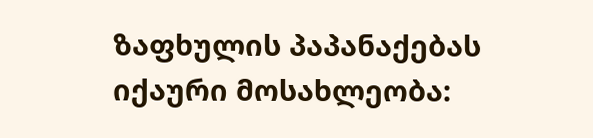ზაფხულის პაპანაქებას იქაური მოსახლეობა: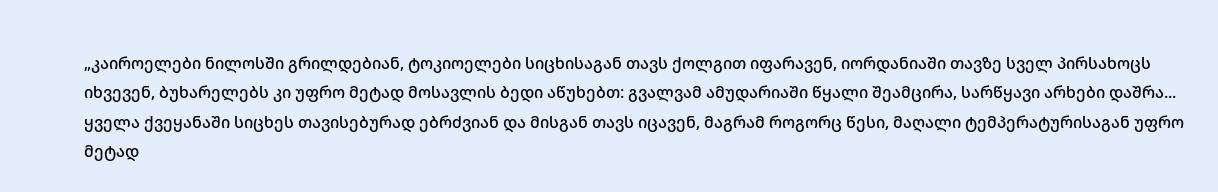„კაიროელები ნილოსში გრილდებიან, ტოკიოელები სიცხისაგან თავს ქოლგით იფარავენ, იორდანიაში თავზე სველ პირსახოცს იხვევენ, ბუხარელებს კი უფრო მეტად მოსავლის ბედი აწუხებთ: გვალვამ ამუდარიაში წყალი შეამცირა, სარწყავი არხები დაშრა... ყველა ქვეყანაში სიცხეს თავისებურად ებრძვიან და მისგან თავს იცავენ, მაგრამ როგორც წესი, მაღალი ტემპერატურისაგან უფრო მეტად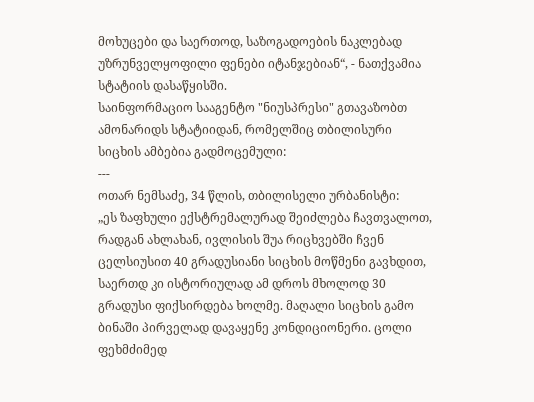მოხუცები და საერთოდ, საზოგადოების ნაკლებად უზრუნველყოფილი ფენები იტანჯებიან“, - ნათქვამია სტატიის დასაწყისში.
საინფორმაციო სააგენტო "ნიუსპრესი" გთავაზობთ ამონარიდს სტატიიდან, რომელშიც თბილისური სიცხის ამბებია გადმოცემული:
---
ოთარ ნემსაძე, 34 წლის, თბილისელი ურბანისტი:
„ეს ზაფხული ექსტრემალურად შეიძლება ჩავთვალოთ, რადგან ახლახან, ივლისის შუა რიცხვებში ჩვენ ცელსიუსით 40 გრადუსიანი სიცხის მოწმენი გავხდით, საერთდ კი ისტორიულად ამ დროს მხოლოდ 30 გრადუსი ფიქსირდება ხოლმე. მაღალი სიცხის გამო ბინაში პირველად დავაყენე კონდიციონერი. ცოლი ფეხმძიმედ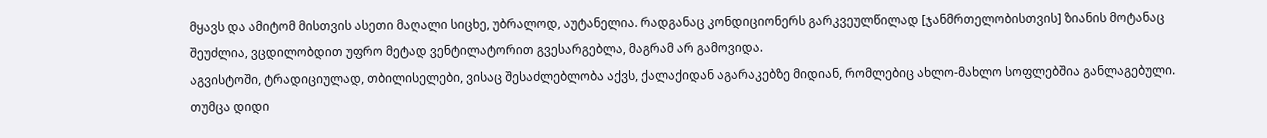მყავს და ამიტომ მისთვის ასეთი მაღალი სიცხე, უბრალოდ, აუტანელია. რადგანაც კონდიციონერს გარკვეულწილად [ჯანმრთელობისთვის] ზიანის მოტანაც შეუძლია, ვცდილობდით უფრო მეტად ვენტილატორით გვესარგებლა, მაგრამ არ გამოვიდა.
აგვისტოში, ტრადიციულად, თბილისელები, ვისაც შესაძლებლობა აქვს, ქალაქიდან აგარაკებზე მიდიან, რომლებიც ახლო-მახლო სოფლებშია განლაგებული. თუმცა დიდი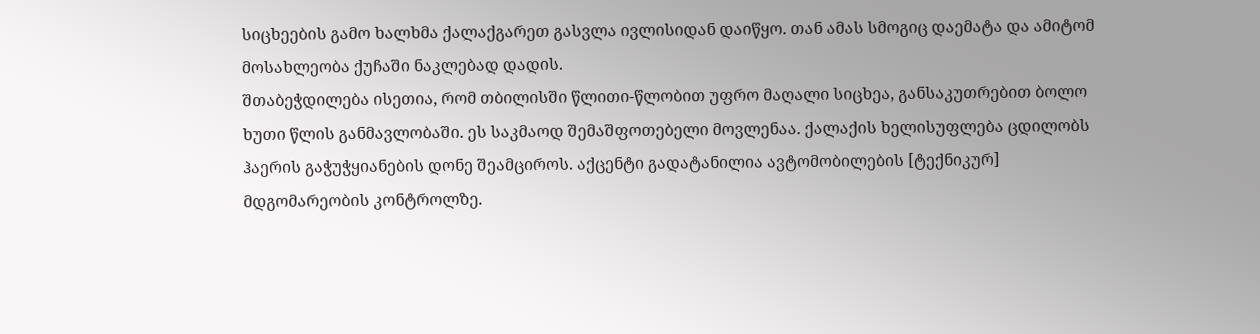სიცხეების გამო ხალხმა ქალაქგარეთ გასვლა ივლისიდან დაიწყო. თან ამას სმოგიც დაემატა და ამიტომ მოსახლეობა ქუჩაში ნაკლებად დადის.
შთაბეჭდილება ისეთია, რომ თბილისში წლითი-წლობით უფრო მაღალი სიცხეა, განსაკუთრებით ბოლო ხუთი წლის განმავლობაში. ეს საკმაოდ შემაშფოთებელი მოვლენაა. ქალაქის ხელისუფლება ცდილობს ჰაერის გაჭუჭყიანების დონე შეამციროს. აქცენტი გადატანილია ავტომობილების [ტექნიკურ] მდგომარეობის კონტროლზე.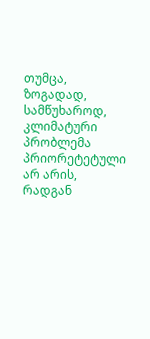თუმცა, ზოგადად, სამწუხაროდ, კლიმატური პრობლემა პრიორეტეტული არ არის, რადგან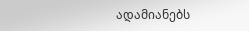ადამიანებს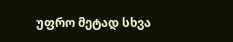უფრო მეტად სხვა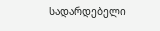სადარდებელი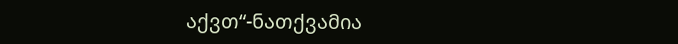აქვთ“-ნათქვამია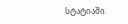სტატიაში.